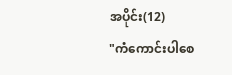အပိုင်း(12)
"ကံကောင်းပါစေ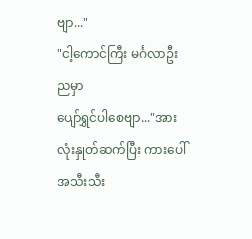ဗျာ..."
"ငါ့ကောင်ကြီး မင်္ဂလာဦးညမှာ
ပျော်ရွှင်ပါစေဗျာ..."အားလုံးနှုတ်ဆက်ပြီး ကားပေါ်အသီးသီး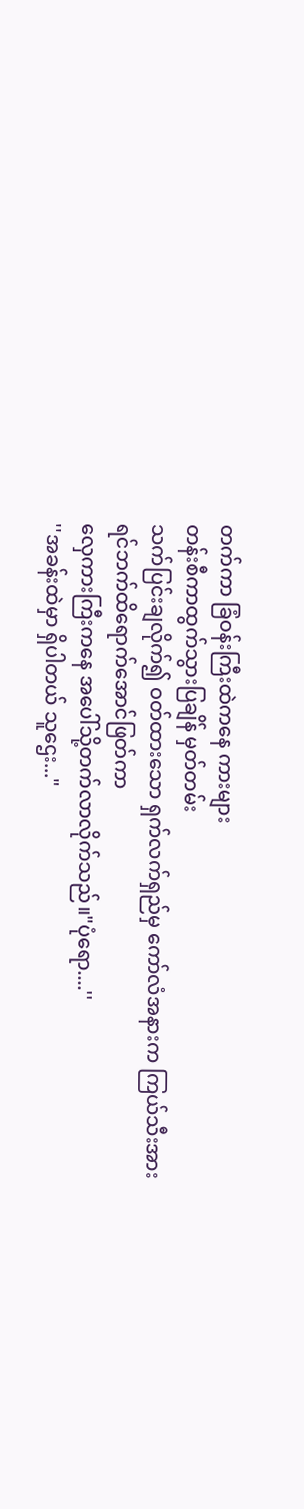တက်ကာ ခြံဝန်းကြီးထဲကနေ ကားများ
တန်းစီကာထွက်သွားပြချိန် မှတ်တမ်း
သက်ပြင်းချလိုက်၍ ဝတ်ထားသော ရှက်လက်ရှည်မှ ကော်လံအနားက ကြယ်သီးအား
ရင်ဘက်ထိရောက်အောင်ဖြတ်ကာ
လှေကားကြီးကနေ အပေါ်သို့တက်လာလိုက်သည်။"ပုံရော....''
''အခန်းထဲမှာ ရှိပါတယ် သူဌေး..."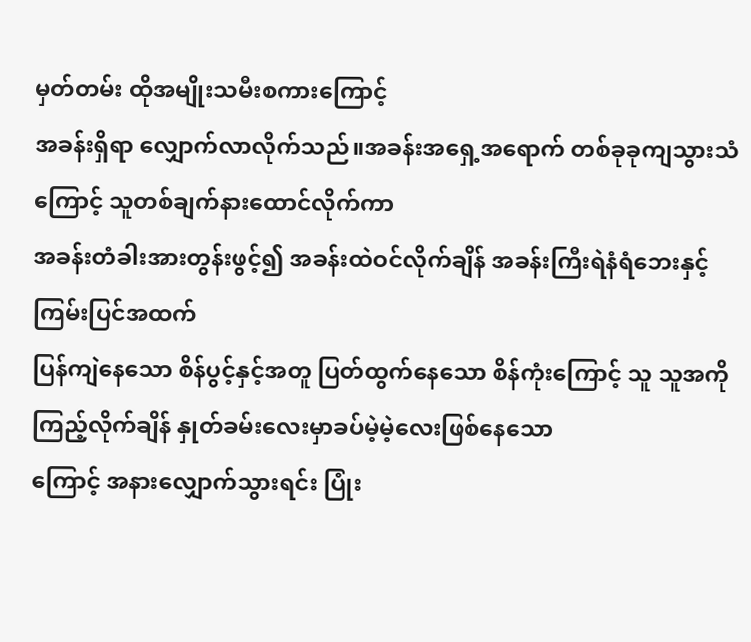မှတ်တမ်း ထိုအမျိုးသမီးစကားကြောင့်
အခန်းရှိရာ လျှောက်လာလိုက်သည်။အခန်းအရှေ့အရောက် တစ်ခုခုကျသွားသံကြောင့် သူတစ်ချက်နားထောင်လိုက်ကာ
အခန်းတံခါးအားတွန်းဖွင့်၍ အခန်းထဲဝင်လိုက်ချိန် အခန်းကြီးရဲနံရံဘေးနှင့်ကြမ်းပြင်အထက်
ပြန်ကျဲနေသော စိန်ပွင့်နှင့်အတူ ပြတ်ထွက်နေသော စိန်ကုံးကြောင့် သူ သူအကိုကြည့်လိုက်ချိန် နှုတ်ခမ်းလေးမှာခပ်မဲ့မဲ့လေးဖြစ်နေသော
ကြောင့် အနားလျှောက်သွားရင်း ပြုံး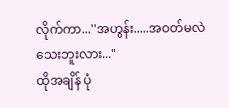လိုက်ကာ...''အဟွန်း.....အဝတ်မလဲသေးဘူးလား..."
ထိုအချိန် ပုံ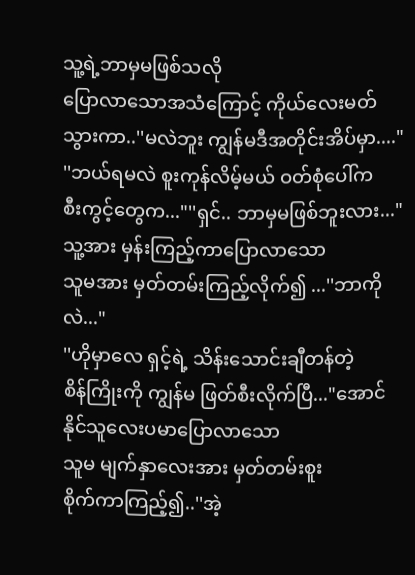သူ့ရဲ့ဘာမှမဖြစ်သလို
ပြောလာသောအသံကြောင့် ကိုယ်လေးမတ်သွားကာ..''မလဲဘူး ကျွန်မဒီအတိုင်းအိပ်မှာ...."
''ဘယ်ရမလဲ စူးကုန်လိမ့်မယ် ဝတ်စုံပေါ်က
စီးကွင့်တွေက..."''ရှင်.. ဘာမှမဖြစ်ဘူးလား..."
သူ့အား မှန်းကြည့်ကာပြောလာသော
သူမအား မှတ်တမ်းကြည့်လိုက်၍ ...''ဘာကိုလဲ..."
''ဟိုမှာလေ ရှင့်ရဲ့ သိန်းသောင်းချီတန်တဲ့
စိန်ကြိုးကို ကျွန်မ ဖြတ်စီးလိုက်ပြီ..."အောင်နိုင်သူလေးပမာပြောလာသော
သူမ မျက်နှာလေးအား မှတ်တမ်းစူး
စိုက်ကာကြည့်၍..''အဲ့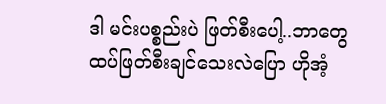ဒါ မင်းပစ္စည်းပဲ ဖြတ်စီးပေါ့..ဘာတွေ
ထပ်ဖြတ်စီးချင်သေးလဲပြော ဟိုအံ့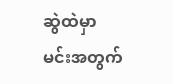ဆွဲထဲမှာ
မင်းအတွက်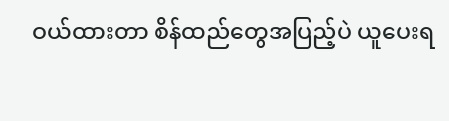ဝယ်ထားတာ စိန်ထည်တွေအပြည့်ပဲ ယူပေးရ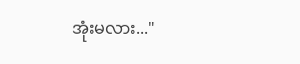အုံးမလား..."